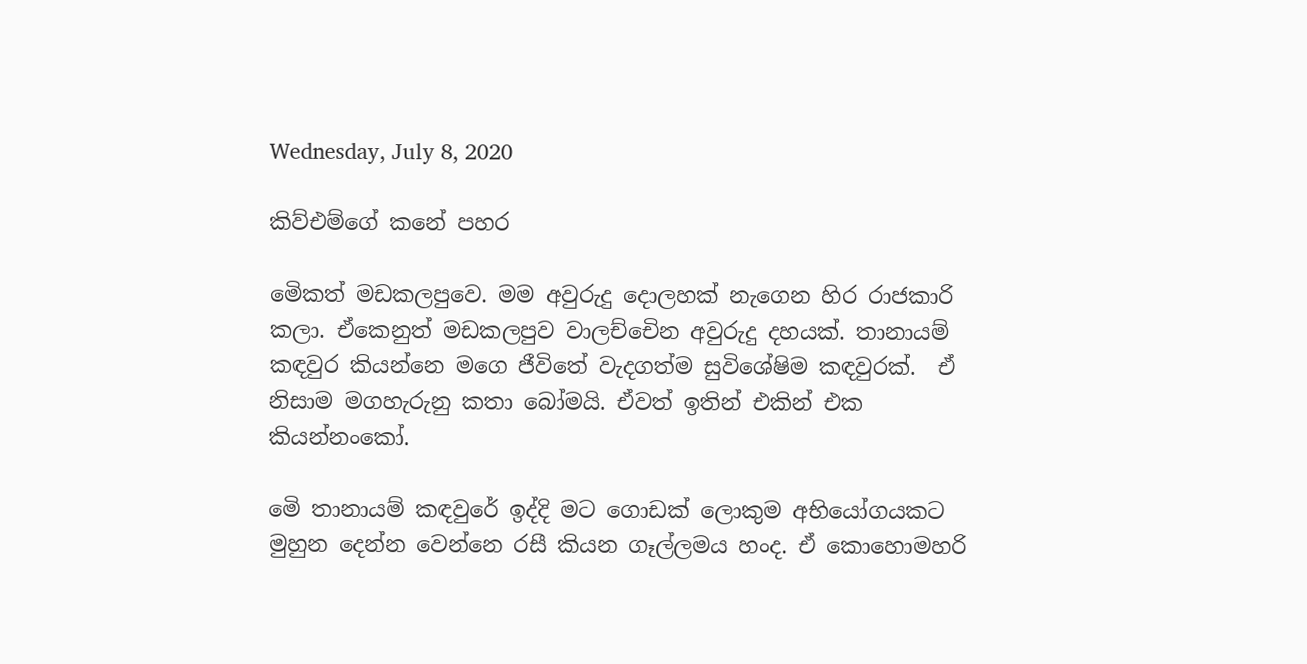Wednesday, July 8, 2020

කිව්එම්ගේ කනේ පහර

මෙිකත් මඩකලපුවෙ. මම අවුරුදු දොලහක් නැගෙන හිර රාජකාරි කලා. ඒකෙනුත් මඩකලපුව වාලච්චෙින අවුරුදු දහයක්. තානායම් කඳවුර කියන්නෙ මගෙ ජීවිතේ වැදගත්ම සුවිශේෂිම කඳවුරක්.  ඒ නිසාම මගහැරුනු කතා බෝමයි. ඒවත් ඉතින් එකින් එක කියන්නංකෝ.

මෙි තානායම් කඳවුරේ ඉද්දි මට ගොඩක් ලොකුම අභියෝගයකට මුහුන දෙන්න වෙන්නෙ රසී කියන ගෑල්ලමය හංද. ඒ කොහොමහරි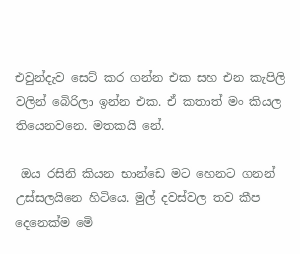එවුන්දැව සෙට් කර ගන්න එක සහ එන කැපිලි වලින් බෙිරිලා ඉන්න එක. ඒ කතාත් මං කියල තියෙනවනෙ. මතකයි නේ.

 ඔය රසිනි කියන භාන්ඩෙ මට හෙනට ගනන් උස්සලයිනෙ හිටියෙ. මුල් දවස්වල තව කීප දෙනෙක්ම මෙි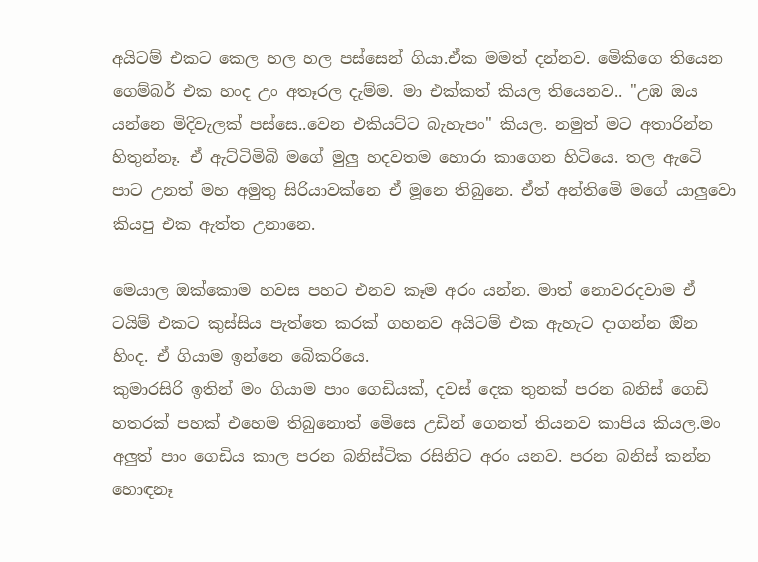අයිටම් එකට කෙල හල හල පස්සෙන් ගියා.ඒක මමත් දන්නව. මෙිකිගෙ තියෙන ගෙම්බර් එක හංද උං අතෑරල දැම්ම. මා එක්කත් කියල තියෙනව.. "උඹ ඔය යන්නෙ මිදිවැලක් පස්සෙ..වෙන එකියට්ට බැහැපං" කියල. නමුත් මට අතාරින්න හිතුන්නෑ. ඒ ඇට්ටිමිබි මගේ මුලු හදවතම හොරා කාගෙන හිටියෙ. තල ඇටෙි පාට උනත් මහ අමුතු සිරියාවක්නෙ ඒ මූනෙ තිබුනෙ. ඒත් අන්තිමෙි මගේ යාලුවො කියපු එක ඇත්ත උනානෙ.

මෙයාල ඔක්කොම හවස පහට එනව කෑම අරං යන්න. මාත් නොවරදවාම ඒ ටයිම් එකට කුස්සිය පැත්තෙ කරක් ගහනව අයිටම් එක ඇහැට දාගන්න ඔින හිංද. ඒ ගියාම ඉන්නෙ බෙිකරියෙ.
කුමාරසිරි ඉතින් මං ගියාම පාං ගෙඩියක්, දවස් දෙක තුනක් පරන බනිස් ගෙඩි හතරක් පහක් එහෙම තිබුනොත් මෙිසෙ උඩින් ගෙනත් තියනව කාපිය කියල.මං අලුත් පාං ගෙඩිය කාල පරන බනිස්ටික රසිනිට අරං යනව. පරන බනිස් කන්න හොඳනෑ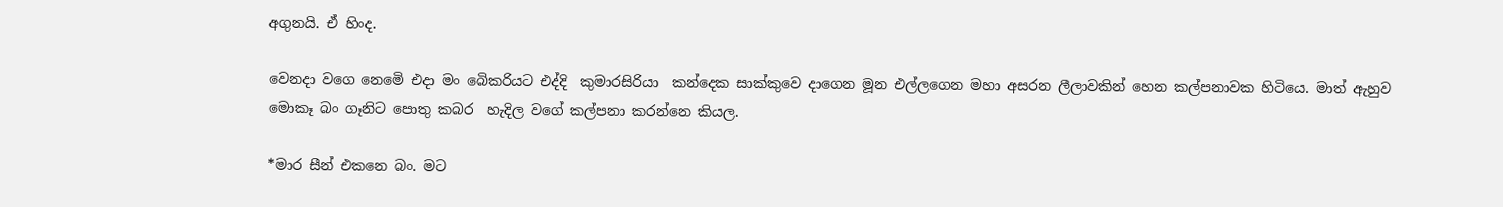අගුනයි. ඒ හිංද.

වෙනදා වගෙ නෙමෙි එදා මං බෙිකරියට එද්දි  කුමාරසිරියා  කන්දෙක සාක්කුවෙ දාගෙන මූන එල්ලගෙන මහා අසරන ලීලාවකින් හෙන කල්පනාවක හිටියෙ. මාත් ඇහුව මොකෑ බං ගෑනිට පොතු කබර  හැදිල වගේ කල්පනා කරන්නෙ කියල.

*මාර සීන් එකනෙ බං. මට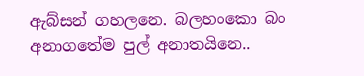ඇබ්සන් ගහලනෙ. බලහංකො බං අනාගතේම පුල් අනාතයිනෙ..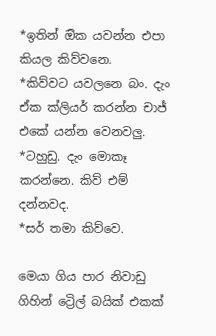*ඉතින් ඔික යවන්න එපා කියල කිව්වනෙ.
*කිව්වට යවලනෙ බං. දැං ඒක ක්ලියර් කරන්න චාජ් එකේ යන්න වෙනවලු.
*ටහුඩු. දැං මොකෑ කරන්නෙ. කිව් එම් දන්නවද.
*සර් තමා කිව්වෙ.

මෙයා ගිය පාර නිවාඩු ගිහින් ට්‍රෙිල් බයික් එකක්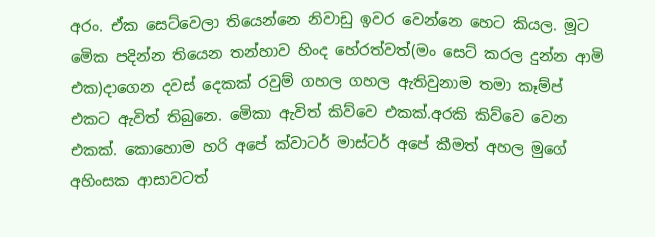අරං. ඒක සෙට්වෙලා තියෙන්නෙ නිවාඩු ඉවර වෙන්නෙ හෙට කියල. මූට මෙික පදින්න තියෙන තන්හාව හිංද හේරත්වත්(මං සෙට් කරල දුන්න ආමි එක)දාගෙන දවස් දෙකක් රවුම් ගහල ගහල ඇතිවුනාම තමා කෑම්ප් එකට ඇවිත් තිබුනෙ. මෙිකා ඇවිත් කිව්වෙ එකක්.අරකි කිව්වෙ වෙන එකක්. කොහොම හරි අපේ ක්වාටර් මාස්ටර් අපේ කීමත් අහල මුගේ අහිංසක ආසාවටත්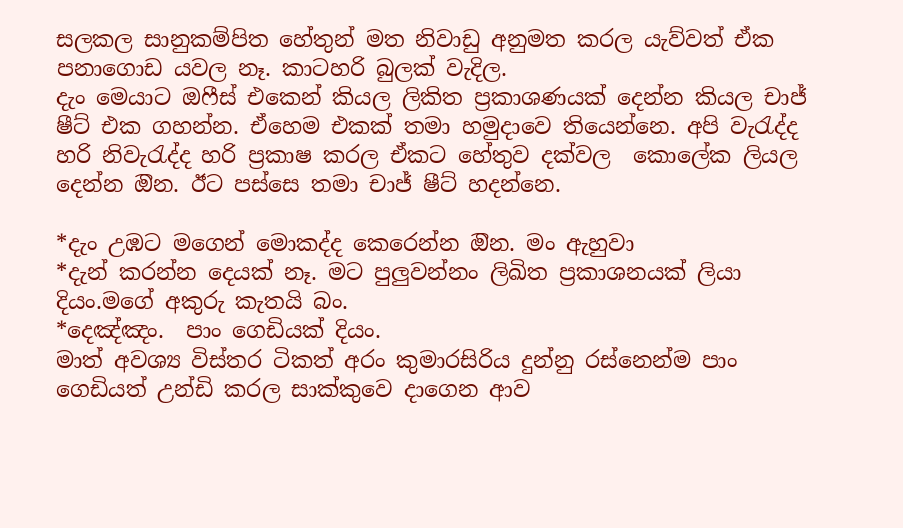සලකල සානුකම්පිත හේතුන් මත නිවාඩු අනුමත කරල යැව්වත් ඒක පනාගොඩ යවල නෑ. කාටහරි බුලක් වැදිල.
දැං මෙයාට ඔෆීස් එකෙන් කියල ලිකිත ප්‍රකාශණයක් දෙන්න කියල චාජ් ෂීට් එක ගහන්න. ඒහෙම එකක් තමා හමුදාවෙ තියෙන්නෙ. අපි වැරැද්ද හරි නිවැරැද්ද හරි ප්‍රකාෂ කරල ඒකට හේතුව දක්වල  කොලේක ලියල දෙන්න ඔින. ඊට පස්සෙ තමා චාජ් ෂීට් හදන්නෙ.

*දැං උඹට මගෙන් මොකද්ද කෙරෙන්න ඔින. මං ඇහුවා
*දැන් කරන්න දෙයක් නෑ. මට පුලුවන්නං ලිඛිත ප්‍රකාශනයක් ලියා දියං.මගේ අකුරු කැතයි බං.
*දෙඤ්ඤං.  පාං ගෙඩියක් දියං.
මාත් අවශ්‍ය විස්තර ටිකත් අරං කුමාරසිරිය දුන්නු රස්නෙන්ම පාං ගෙඩියත් උන්ඩි කරල සාක්කුවෙ දාගෙන ආව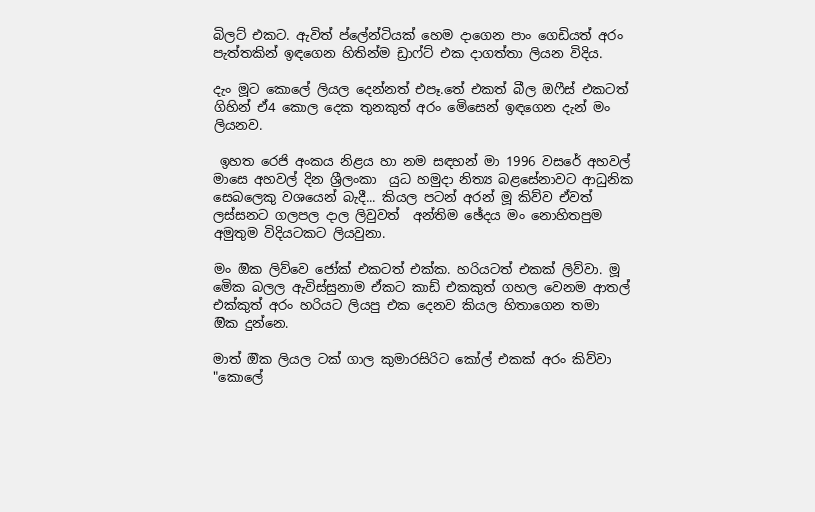බිලට් එකට. ඇවිත් ප්ලේන්ටියක් හෙම දාගෙන පාං ගෙඩියත් අරං පැත්තකින් ඉඳගෙන හිතින්ම ඩ්‍රාෆ්ට් එක දාගත්තා ලියන විදිය.

දැං මූට කොලේ ලියල දෙන්නත් එපෑ.තේ එකත් බීල ඔෆීස් එකටත් ගිහින් ඒ4 කොල දෙක තුනකුත් අරං මෙිසෙන් ඉඳගෙන දැන් මං ලියනව.

 ඉහත රෙජි අංකය නිළය හා නම සඳහන් මා 1996 වසරේ අහවල් මාසෙ අහවල් දින ශ්‍රීලංකා  යුධ හමුදා නිත්‍ය බළසේනාවට ආධුනික සෙබලෙකු වශයෙන් බැදී... කියල පටන් අරන් මූ කිව්ව ඒවත් ලස්සනට ගලපල දාල ලිවුවත්  අන්තිම ඡේදය මං නොහිතපුම අමුතුම විදියටකට ලියවුනා.

මං ඔික ලිව්වෙ ජෝක් එකටත් එක්ක. හරියටත් එකක් ලිව්වා. මූ මෙික බලල ඇවිස්සුනාම ඒකට කාඩ් එකකුත් ගහල වෙනම ආතල් එක්කුත් අරං හරියට ලියපු එක දෙනව කියල හිතාගෙන තමා
ඔික දුන්නෙ.

මාත් ඔික ලියල ටක් ගාල කුමාරසිරිට කෝල් එකක් අරං කිව්වා "කොලේ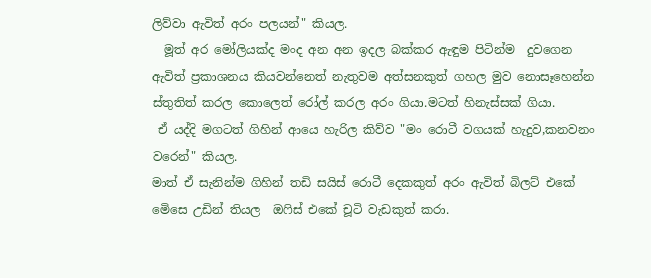ලිව්වා ඇවිත් අරං පලයන්" කියල.
  මූත් අර මෝලියක්ද මංද අන අන ඉදල බක්කර ඇඳුම පිටින්ම  දුවගෙන ඇවිත් ප්‍රකාශනය කියවන්නෙත් නැතුවම අත්සනකුත් ගහල මුව නොසෑහෙන්න ස්තුතිත් කරල කොලෙත් රෝල් කරල අරං ගියා.මටත් හිනැස්සක් ගියා.
 ඒ යද්දි මගටත් ගිහින් ආයෙ හැරිල කිව්ව "මං රොටී වගයක් හැදුව,කනවනං වරෙන්" කියල.
මාත් ඒ සැනින්ම ගිහින් තඩි සයිස් රොටී දෙකකුත් අරං ඇවිත් බිලට් එකේ මෙිසෙ උඩින් තියල  ඔෆිස් එකේ චූටි වැඩකුත් කරා.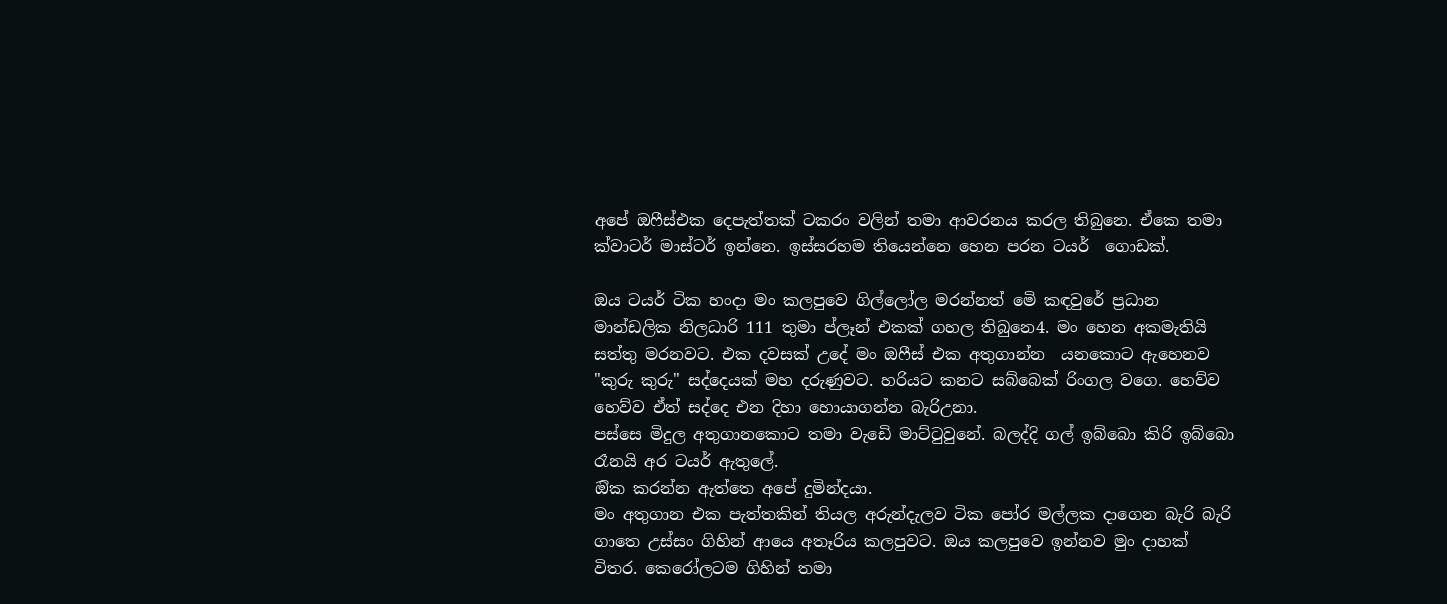අපේ ඔෆීස්එක දෙපැත්තක් ටකරං වලින් තමා ආවරනය කරල තිබුනෙ. ඒකෙ තමා ක්වාටර් මාස්ටර් ඉන්නෙ. ඉස්සරහම තියෙන්නෙ හෙන පරන ටයර්  ගොඩක්.

ඔය ටයර් ටික හංදා මං කලපුවෙ ගිල්ලෝල මරන්නත් මෙි කඳවුරේ ප්‍රධාන මාන්ඩලික නිලධාරි 111 තුමා ප්ලෑන් එකක් ගහල තිබුනෙ4. මං හෙන අකමැතියි සත්තු මරනවට. එක දවසක් උදේ මං ඔෆීස් එක අතුගාන්න  යනකොට ඇහෙනව "කුරු කුරු" සද්දෙයක් මහ දරුණුවට. හරියට කනට සබ්බෙක් රිංගල වගෙ. හෙව්ව හෙව්ව ඒත් සද්දෙ එන දිහා හොයාගන්න බැරිඋනා.
පස්සෙ මිදුල අතුගානකොට තමා වැඩෙි මාට්ටුවුනේ. බලද්දි ගල් ඉබ්බො කිරි ඉබ්බො රෑනයි අර ටයර් ඇතුලේ.
ඔික කරන්න ඇත්තෙ අපේ දුමින්දයා.
මං අතුගාන එක පැත්තකින් තියල අරුන්දැලව ටික පෝර මල්ලක දාගෙන බැරි බැරි ගාතෙ උස්සං ගිහින් ආයෙ අතෑරිය කලපුවට. ඔය කලපුවෙ ඉන්නව මුං දාහක් විතර. කෙරෝලටම ගිහින් තමා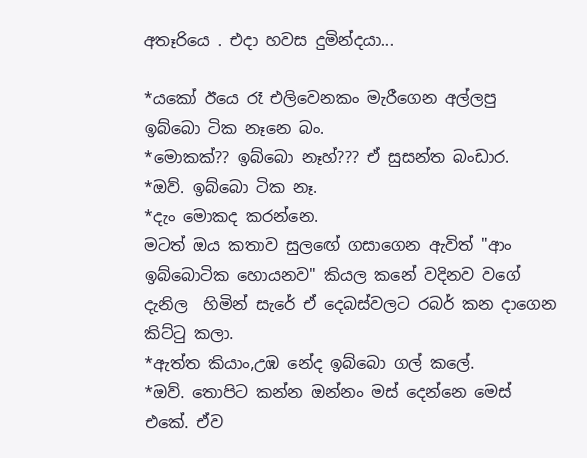අතෑරියෙ . එදා හවස දුමින්දයා...

*යකෝ ඊයෙ රෑ එලිවෙනකං මැරීගෙන අල්ලපු ඉබ්බො ටික නෑනෙ බං.
*මොකක්?? ඉබ්බො නෑහ්??? ඒ සුසන්ත බංඩාර.
*ඔව්. ඉබ්බො ටික නෑ.
*දැං මොකද කරන්නෙ.
මටත් ඔය කතාව සුලඟේ ගසාගෙන ඇවිත් "ආං ඉබ්බොටික හොයනව" කියල කනේ වදිනව වගේ දැනිල  හිමින් සැරේ ඒ දෙබස්වලට රබර් කන දාගෙන කිට්ටු කලා.
*ඇත්ත කියාං,උඹ නේද ඉබ්බො ගල් කලේ.
*ඔව්. තොපිට කන්න ඔන්නං මස් දෙන්නෙ මෙස් එකේ. ඒව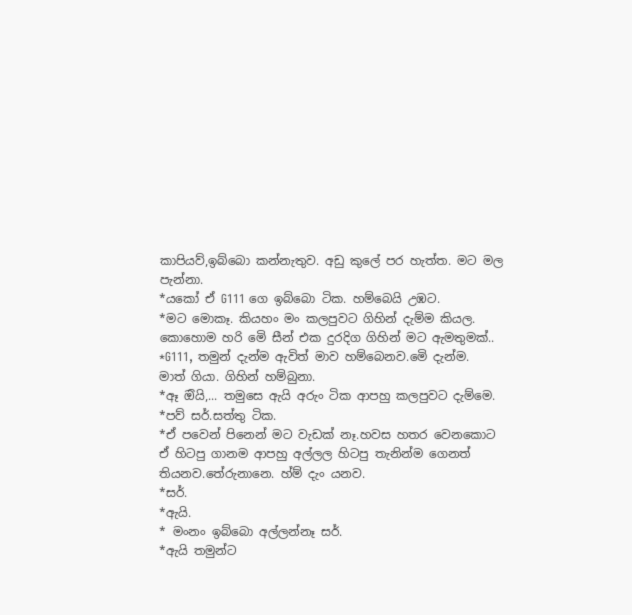කාපියව්,ඉබ්බො කන්නැතුව. අඩු කුලේ පර හැත්ත. මට මල පැන්නා.
*යකෝ ඒ G111 ගෙ ඉබ්බො ටික. හම්බෙයි උඹට.
*මට මොකෑ. කියහං මං කලපුවට ගිහින් දැම්ම කියල.
කොහොම හරි මෙි සීන් එක දුරදිග ගිහින් මට ඇමතුමක්..
*G111, තමුන් දැන්ම ඇවිත් මාව හම්බෙනව.මෙි දැන්ම.
මාත් ගියා. ගිහින් හම්බුනා.
*ඈ ඔියි,... තමුසෙ ඇයි අරුං ටික ආපහු කලපුවට දැම්මෙ.
*පව් සර්.සත්තු ටික.
*ඒ පවෙන් පිනෙන් මට වැඩක් නෑ.හවස හතර වෙනකොට ඒ හිටපු ගානම ආපහු අල්ලල හිටපු තැනින්ම ගෙනත් තියනව.තේරුනානෙ. හ්ම් දැං යනව.
*සර්.
*ඇයි.
* මංනං ඉබ්බො අල්ලන්නෑ සර්.
*ඇයි තමුන්ට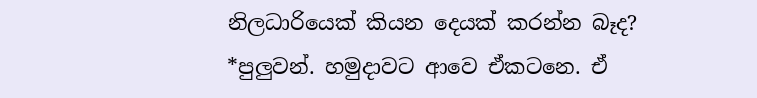නිලධාරියෙක් කියන දෙයක් කරන්න බෑද?
*පුලුවන්. හමුදාවට ආවෙ ඒකටනෙ. ඒ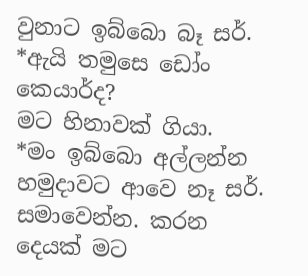වුනාට ඉබ්බො බෑ සර්.
*ඇයි තමුසෙ ඩෝං කෙයාර්ද?
මට හිනාවක් ගියා.
*මං ඉබ්බො අල්ලන්න හමුදාවට ආවෙ නෑ සර්. සමාවෙන්න. කරන දෙයක් මට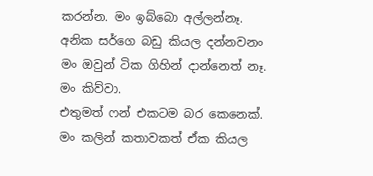කරන්න. මං ඉබ්බො අල්ලන්නෑ. අනික සර්ගෙ බඩු කියල දන්නවනං මං ඔවුන් ටික ගිහින් දාන්නෙත් නෑ. මං කිව්වා.
එතුමත් ෆන් එකටම බර කෙනෙක්. මං කලින් කතාවකත් ඒක කියල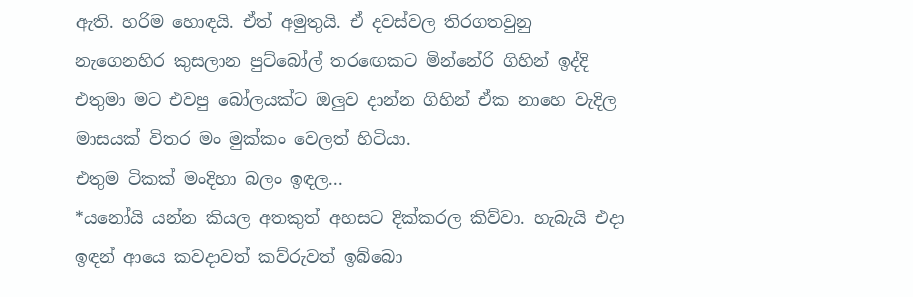ඇති. හරිම හොඳයි. ඒත් අමුතුයි. ඒ දවස්වල තිරගතවුනු නැගෙනහිර කුසලාන පුට්බෝල් තරඟෙකට මින්නේරි ගිහින් ඉද්දි එතුමා මට එවපු බෝලයක්ට ඔලුව දාන්න ගිහින් ඒක නාහෙ වැදිල මාසයක් විතර මං මුක්කං වෙලත් හිටියා.
එතුම ටිකක් මංදිහා බලං ඉඳල...
*යනෝයි යන්න කියල අතකුත් අහසට දික්කරල කිව්වා. හැබැයි එදා ඉඳන් ආයෙ කවදාවත් කව්රුවත් ඉබ්බො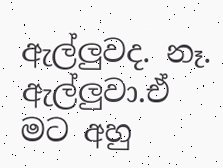ඇල්ලුවද. නෑ. ඇල්ලුවා.ඒ මට අහු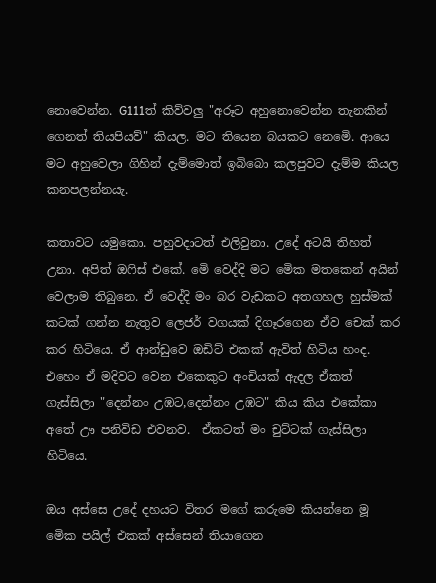නොවෙන්න. G111ත් කිව්වලු "අරූට අහුනොවෙන්න තැනකින් ගෙනත් තියපියව්" කියල. මට තියෙන බයකට නෙමෙි. ආයෙ මට අහුවෙලා ගිහින් දැම්මොත් ඉබිබො කලපුවට දැම්ම කියල කනපලන්නයැ.

කතාවට යමුකො. පහුවදාටත් එලිවුනා. උදේ අටයි තිහත් උනා. අපිත් ඔෆිස් එකේ. මෙි වෙද්දි මට මෙික මතකෙන් අයින් වෙලාම තිබුනෙ. ඒ වෙද්දි මං බර වැඩකට අතගහල හුස්මක් කටක් ගන්න නැතුව ලෙජර් වගයක් දිගෑරගෙන ඒව චෙක් කර කර හිටියෙ. ඒ ආන්ඩුවෙ ඔඩිට් එකක් ඇවිත් හිටිය හංද. එහෙං ඒ මදිවට වෙන එකෙකුට අංචියක් ඇදල ඒකත් ගැස්සිලා "දෙන්නං උඹට,දෙන්නං උඹට" කිය කිය එකේකා අතේ ඌ පනිවිඩ එවනව.  ඒකටත් මං චුට්ටක් ගැස්සිලා හිටියෙ.

ඔය අස්සෙ උදේ දහයට විතර මගේ කරුමෙ කියන්නෙ මූ මෙික පයිල් එකක් අස්සෙන් තියාගෙන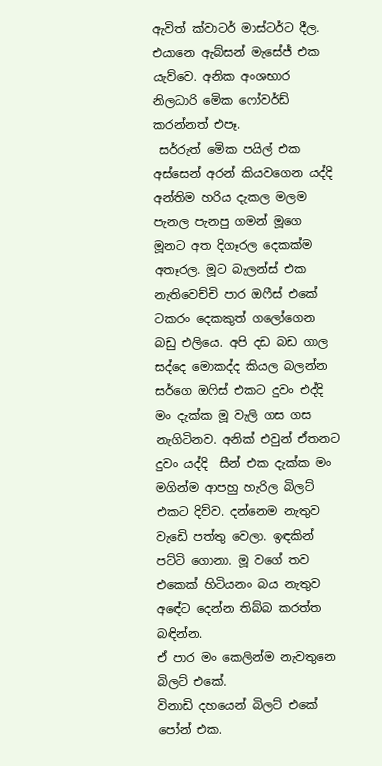ඇවිත් ක්වාටර් මාස්ටර්ට දීල. එයානෙ ඇබ්සන් මැසේජ් එක යැව්වෙ. අනික අංශභාර නිලධාරි මෙික ෆෝවර්ඩ් කරන්නත් එපෑ.
 සර්රුත් මෙික පයිල් එක අස්සෙන් අරන් කියවගෙන යද්දි  අන්තිම හරිය දැකල මලම පැනල පැනපු ගමන් මූගෙ මූනට අත දිගෑරල දෙකක්ම අතෑරල. මූට බැලන්ස් එක නැතිවෙච්චි පාර ඔෆීස් එකේ ටකරං දෙකකුත් ගලෝගෙන බඩු එලියෙ. අපි දඩ බඩ ගාල සද්දෙ මොකද්ද කියල බලන්න සර්ගෙ ඔෆිස් එකට දුවං එද්දි මං දැක්ක මූ වැලි ගස ගස නැගිටිනව. අනික් එවුන් ඒතනට දුවං යද්දි  සීන් එක දැක්ක මං  මගින්ම ආපහු හැරිල බිලට් එකට දිව්ව. දන්නෙම නැතුව වැඩෙි පත්තු වෙලා. ඉඳකින් පට්ටි ගොනා. මූ වගේ තව එකෙක් හිටියනං බය නැතුව අඳේට දෙන්න තිබ්බ කරත්ත බඳින්න.
ඒ පාර මං කෙලින්ම නැවතුනෙ බිලට් එකේ.
විනාඩි දහයෙන් බිලට් එකේ පෝන් එක.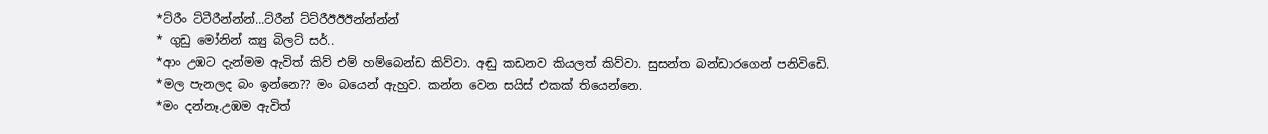*ට්රීං ට්ටීරීන්න්න්...ට්රීන් ට්ට්රීඊඊඊන්න්න්න්
* ගුඩු මෝනින් ක්‍යු බිලට් සර්..
*ආං උඹට දැන්මම ඇවිත් කිව් එම් හම්බෙන්ඩ කිව්වා. අඬු කඩනව කියලත් කිව්වා. සුසන්ත බන්ඩාරගෙන් පනිවිඩෙි.
*මල පැනලද බං ඉන්නෙ?? මං බයෙන් ඇහුව. කන්න වෙන සයිස් එකක් තියෙන්නෙ.
*මං දන්නෑ.උඹම ඇවිත්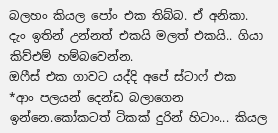බලහං කියල පෝං එක තිබ්බ. ඒ අනිකා.
දැං ඉතින් උන්නත් එකයි මලත් එකයි.. ගියා කිව්එම් හම්බවෙන්න.
ඔෆීස් එක ගාවට යද්දි අපේ ස්ටාෆ් එක
*ආං පලයන් දෙන්ඩ බලාගෙන ඉන්නෙ.කෝකටත් ටිකක් දුරින් හිටාං... කියල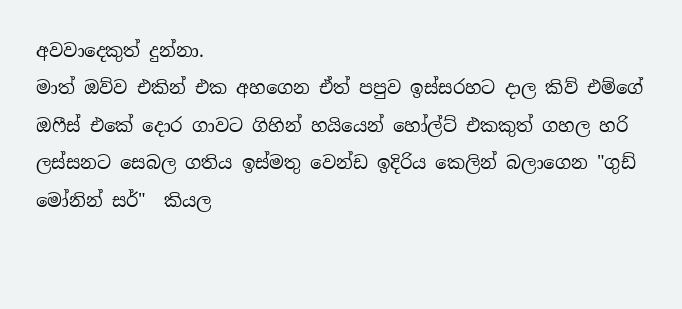අවවාදෙකුත් දුන්නා.
මාත් ඔව්ව එකින් එක අහගෙන ඒත් පපුව ඉස්සරහට දාල කිව් එම්ගේ ඔෆීස් එකේ දොර ගාවට ගිහින් හයියෙන් හෝල්ට් එකකුත් ගහල හරි ලස්සනට සෙබල ගතිය ඉස්මතු වෙන්ඩ ඉදිරිය කෙලින් බලාගෙන "ගුඩ් මෝනින් සර්"  කියල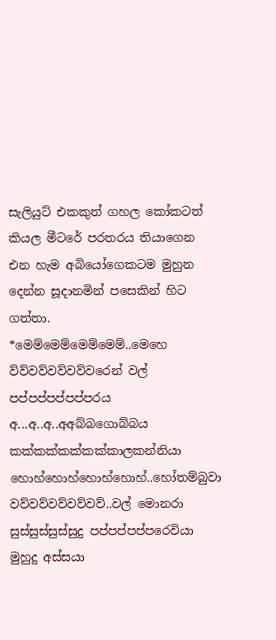සැලියුට් එකකුත් ගහල කෝකටත් කියල මීටරේ පරතරය තියාගෙන එන හැම අබියෝගෙකටම මුහුන දෙන්න සූදානමින් පසෙකින් හිට ගත්තා.
*මෙම්මෙම්මෙම්මෙම්..මෙහෙ ව්ව්වව්වව්වව්වරෙන් වල් පප්පප්පප්පප්පරය අ...අ..අ..අඅබ්බගොබ්බය කක්කක්කක්කක්කාලකන්නියා හොහ්හොහ්හොහ්හොහ්..හෝතම්බුවා වව්වව්වව්වව්වව්..වල් මොනරා සුස්සුස්සුස්සුදු පප්පප්පප්පරෙවියා මුහුදු අස්සයා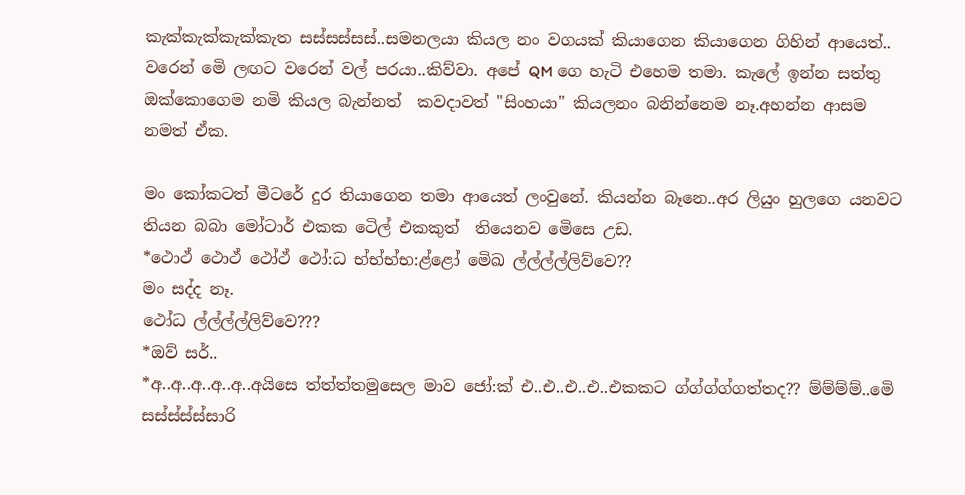කැක්කැක්කැක්කැත සස්සස්සස්..සමනලයා කියල නං වගයක් කියාගෙන කියාගෙන ගිහින් ආයෙත්.. වරෙන් මෙි ලඟට වරෙන් වල් පරයා..කිව්වා. අපේ QM ගෙ හැටි එහෙම තමා. කැලේ ඉන්න සත්තු ඔක්කොගෙම නමි කියල බැන්නත්  කවදාවත් "සිංහයා" කියලනං බනින්නෙම නෑ.අහන්න ආසම නමත් ඒක.

මං කෝකටත් මීටරේ දුර තියාගෙන තමා ආයෙත් ලංවුනේ. කියන්න බෑනෙ..අර ලියුං හුලගෙ යනවට තියන බබා මෝටාර් එකක ටෙිල් එකකුත්  තියෙනව මෙිසෙ උඩ.
*ථොථ් ථොථ් ථෝථ් ථෝ:ධ භ්භ්භ්භ:ළ්ළෝ මෙිඛ ල්ල්ල්ල්ලිව්වෙ??
මං සද්ද නෑ.
ථෝධ ල්ල්ල්ල්ලිව්වෙ???
*ඔව් සර්..
*අ..අ..අ..අ..අ..අයිසෙ ත්ත්ත්තමුසෙල මාව ජෝ:ක් එ..එ..එ..එ..එකකට ග්ග්ග්ග්ගත්තද?? ම්ම්ම්ම්..මෙි සස්ස්ස්ස්සාරි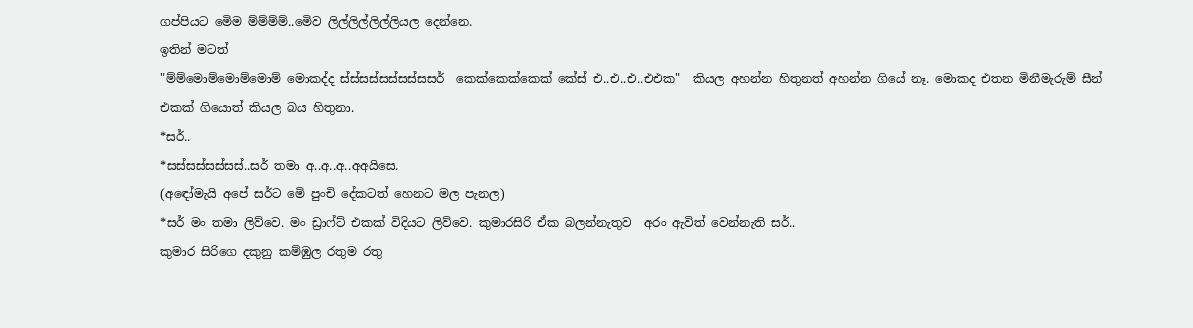ගප්පියට මෙිම ම්ම්ම්ම්..මෙිව ලිල්ලිල්ලිල්ලියල දෙන්නෙ.
ඉතින් මටත්
"ම්ම්මොම්මොම්මොම් මොකද්ද ස්ස්සස්සස්සස්සසර්  කෙක්කෙක්කෙක් කේස් එ..එ..එ..එඑක"  කියල අහන්න හිතුනත් අහන්න ගියේ නෑ. මොකද එතන මිනීමැරුම් සීන් එකක් ගියොත් කියල බය හිතුනා.
*සර්..
*සස්සස්සස්සස්..සර් තමා අ..අ..අ..අඅයිසෙ.
(අඳෝමැයි අපේ සර්ට මෙි පුංචි දේකටත් හෙනට මල පැනල)
*සර් මං තමා ලිව්වෙ. මං ඩ්‍රාෆ්ට් එකක් විදියට ලිව්වෙ. කුමාරසිරි ඒක බලන්නැතුව  අරං ඇවිත් වෙන්නැති සර්..
කුමාර සිරිගෙ දකුනු කම්ඹුල රතුම රතු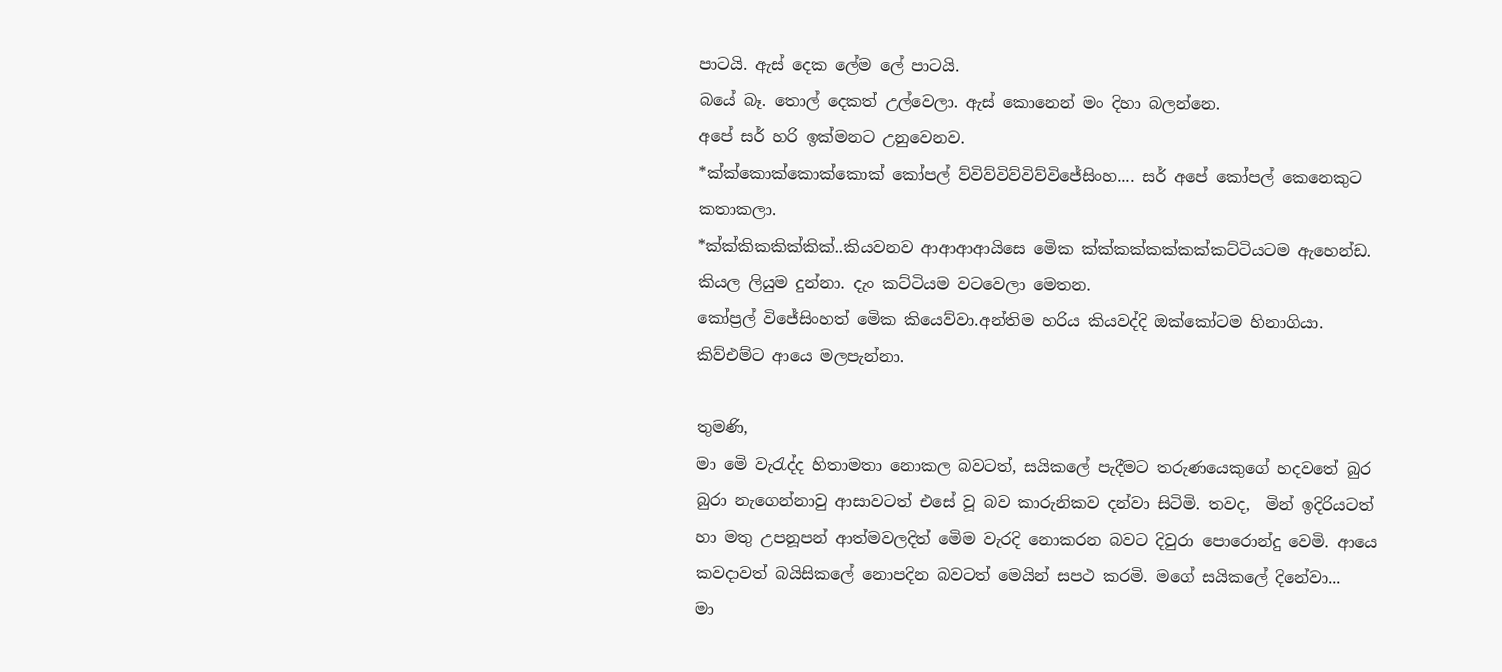පාටයි. ඇස් දෙක ලේම ලේ පාටයි.
බයේ බෑ. තොල් දෙකත් උල්වෙලා. ඇස් කොනෙන් මං දිහා බලන්නෙ.
අපේ සර් හරි ඉක්මනට උනුවෙනව.
*ක්ක්කොක්කොක්කොක් කෝපල් ව්විව්විව්විව්විජේසිංහ.... සර් අපේ කෝපල් කෙනෙකුට කතාකලා.
*ක්ක්කිකකික්කික්..කියවනව ආආආආයිසෙ මෙික ක්ක්කක්කක්කක්කට්ටියටම ඇහෙන්ඩ. කියල ලියුම දුන්නා. දැං කට්ටියම වටවෙලා මෙතන.
කෝප්‍රල් විජේසිංහත් මෙික කියෙව්වා.අන්තිම හරිය කියවද්දි ඔක්කෝටම හිනාගියා. කිව්එම්ට ආයෙ මලපැන්නා.

තුමණි,
මා මෙි වැරැද්ද හිතාමතා නොකල බවටත්, සයිකලේ පැදීමට තරුණයෙකුගේ හදවතේ බුර බුරා නැගෙන්නාවු ආසාවටත් එසේ වූ බව කාරුනිකව දන්වා සිටිමි. තවද,  මින් ඉදිරියටත් හා මතු උපනූපන් ආත්මවලදිත් මෙිම වැරදි නොකරන බවට දිවුරා පොරොන්දු වෙමි. ආයෙ කවදාවත් බයිසිකලේ නොපදින බවටත් මෙයින් සපථ කරමි. මගේ සයිකලේ දිනේවා...
මා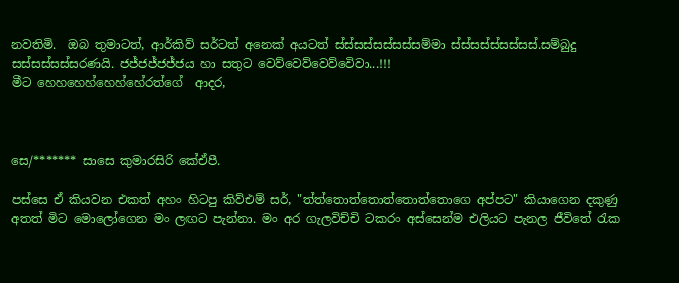නවතිමි.  ඔබ තුමාටත්, ආර්කිව් සර්ටත් අනෙක් අයටත් ස්ස්සස්සස්සස්සම්මා ස්ස්සස්ස්සස්සස්.සම්බුදු සස්සස්සස්සරණයි. ජජ්ජජ්ජජ්ජය හා සතුට වෙව්වෙව්වෙව්වෙිවා...!!!
මීට හෙහහෙහ්හෙහ්හේරත්ගේ  ආදර,



සෙ/******* සාසෙ කුමාරසිරි කේඒපී.

පස්සෙ ඒ කියවන එකත් අහං හිටපු කිව්එම් සර්, "ත්ත්තොත්තොත්තොත්තොගෙ අප්පට" කියාගෙන දකුණු අතත් මිට මොලෝගෙන මං ලඟට පැන්නා. මං අර ගැලවිච්චි ටකරං අස්සෙන්ම එලියට පැනල ජීවිතේ රැක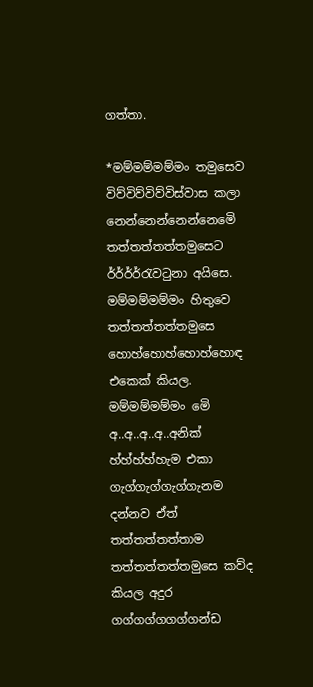ගත්තා.

*මම්මම්මම්මං තමුසෙව විව්විව්විව්විස්වාස කලා නෙන්නෙන්නෙන්නෙමෙි තත්තත්තත්තමුසෙට ර්ර්ර්ර්රැවටුනා අයිසෙ. මම්මම්මම්මං හිතුවෙ තත්තත්තත්තමුසෙ හොහ්හොහ්හොහ්හොඳ එකෙක් කියල.  මම්මම්මම්මං මෙි අ..අ..අ..අ..අනික් හ්හ්හ්හ්හැම එකා ගැග්ගැග්ගැග්ගැනම  දන්නව ඒත් තත්තත්තත්තාම තත්තත්තත්තමුසෙ කව්ද කියල අදුර ගග්ගග්ගගග්ගන්ඩ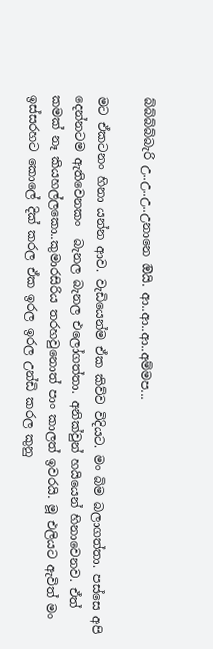බ්බ්බ්බ්බැරි උ..උ..උ..උනානෙ ඔියි. ආ..ආ..ආ..අම්මප...

මට ඒකටනං හිනා යන්න ආව. වැඩියෙන්ම ඒක කිව්ව විදියට. මං බිම බලාගත්තා. පස්සෙ අපි දෙන්නටම ඇතිවෙනකං  බැනල බැනල එලෝගත්තා. අනික්වුන් හයියෙන් හිනාවෙනව. ඒත් කමක් නෑ කියහල්ලකො..කුමාරසිරිය තරහවුනොත් පාං කාලත් ඉවරයි. මූ එලියට ඇවිත් මං ඉස්සරහට කොලේ දික් කරල ඒක ඉරල ඉරල උන්ඩි කරල කුනු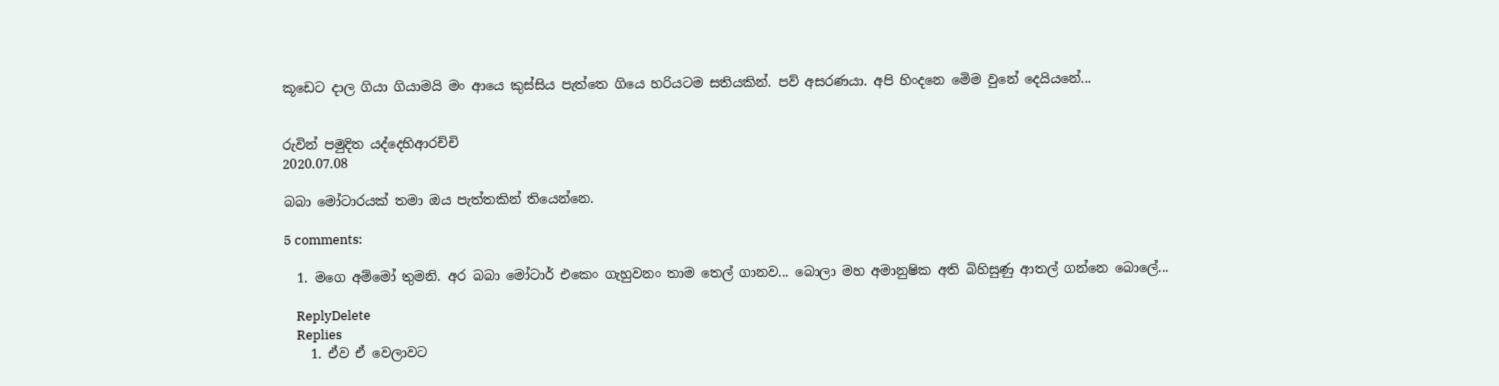කූඩෙට දාල ගියා ගියාමයි මං ආයෙ කුස්සිය පැත්තෙ ගියෙ හරියටම සතියකින්. පව් අසරණයා. අපි හිංදනෙ මෙිම වුනේ දෙයියනේ...


රුවින් පමුදිත යද්දෙහිආරච්චි
2020.07.08

බබා මෝටාරයක් තමා ඔය පැත්තකින් තියෙන්නෙ.

5 comments:

  1. මගෙ අම්මෝ තුමනි. අර බබා මෝටාර් එකෙං ගැහුවනං තාම තෙල් ගානව... බොලා මහ අමානුෂික අති බිහිසුණු ආතල් ගන්නෙ බොලේ...

    ReplyDelete
    Replies
    1. ඒව ඒ වෙලාවට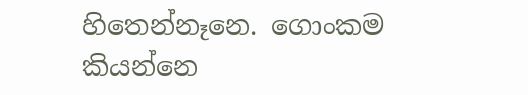හිතෙන්නෑනෙ. ගොංකම කියන්නෙ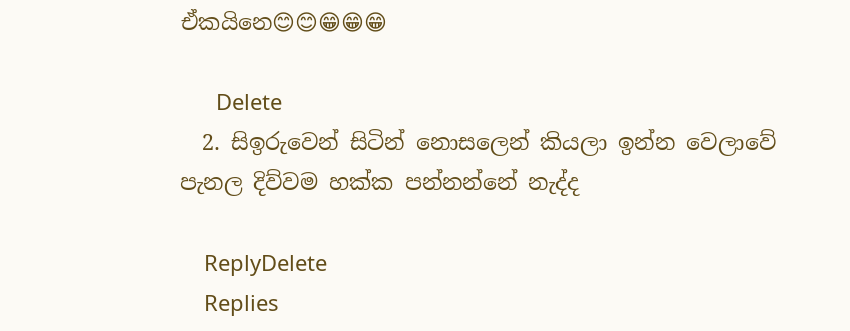ඒකයිනෙ😊😊😁😁😁

      Delete
  2. සිඉරුවෙන් සිටින් නොසලෙන් කියලා ඉන්න වෙලාවේ පැනල දිව්වම හක්ක පන්නන්නේ නැද්ද

    ReplyDelete
    Replies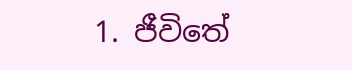1. ජීවිතේ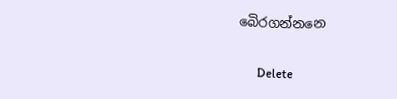බෙිරගන්නනෙ

      Delete